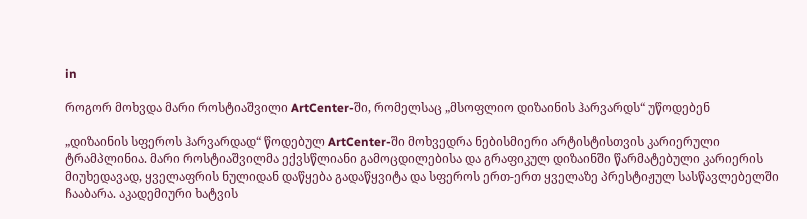in

როგორ მოხვდა მარი როსტიაშვილი ArtCenter-ში, რომელსაც „მსოფლიო დიზაინის ჰარვარდს“ უწოდებენ

„დიზაინის სფეროს ჰარვარდად“ წოდებულ ArtCenter-ში მოხვედრა ნებისმიერი არტისტისთვის კარიერული ტრამპლინია. მარი როსტიაშვილმა ექვსწლიანი გამოცდილებისა და გრაფიკულ დიზაინში წარმატებული კარიერის მიუხედავად, ყველაფრის ნულიდან დაწყება გადაწყვიტა და სფეროს ერთ-ერთ ყველაზე პრესტიჟულ სასწავლებელში ჩააბარა. აკადემიური ხატვის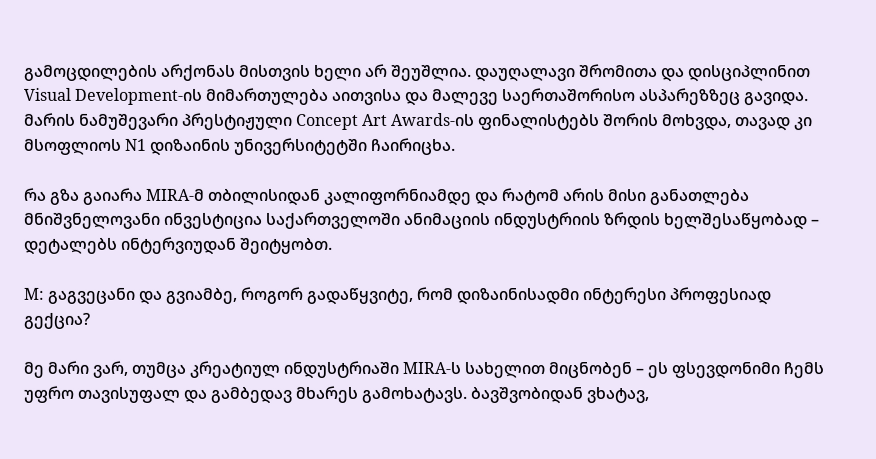გამოცდილების არქონას მისთვის ხელი არ შეუშლია. დაუღალავი შრომითა და დისციპლინით Visual Development-ის მიმართულება აითვისა და მალევე საერთაშორისო ასპარეზზეც გავიდა. მარის ნამუშევარი პრესტიჟული Concept Art Awards-ის ფინალისტებს შორის მოხვდა, თავად კი მსოფლიოს N1 დიზაინის უნივერსიტეტში ჩაირიცხა.

რა გზა გაიარა MIRA-მ თბილისიდან კალიფორნიამდე და რატომ არის მისი განათლება მნიშვნელოვანი ინვესტიცია საქართველოში ანიმაციის ინდუსტრიის ზრდის ხელშესაწყობად – დეტალებს ინტერვიუდან შეიტყობთ.

M: გაგვეცანი და გვიამბე, როგორ გადაწყვიტე, რომ დიზაინისადმი ინტერესი პროფესიად გექცია?

მე მარი ვარ, თუმცა კრეატიულ ინდუსტრიაში MIRA-ს სახელით მიცნობენ – ეს ფსევდონიმი ჩემს უფრო თავისუფალ და გამბედავ მხარეს გამოხატავს. ბავშვობიდან ვხატავ,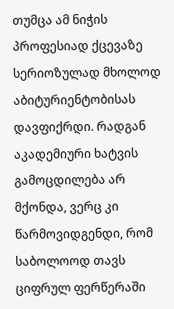თუმცა ამ ნიჭის პროფესიად ქცევაზე სერიოზულად მხოლოდ აბიტურიენტობისას დავფიქრდი. რადგან აკადემიური ხატვის გამოცდილება არ მქონდა, ვერც კი წარმოვიდგენდი, რომ საბოლოოდ თავს ციფრულ ფერწერაში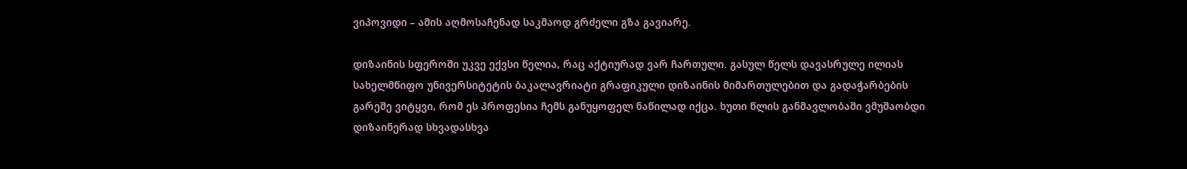ვიპოვიდი – ამის აღმოსაჩენად საკმაოდ გრძელი გზა გავიარე.

დიზაინის სფეროში უკვე ექვსი წელია, რაც აქტიურად ვარ ჩართული. გასულ წელს დავასრულე ილიას სახელმწიფო უნივერსიტეტის ბაკალავრიატი გრაფიკული დიზაინის მიმართულებით და გადაჭარბების გარეშე ვიტყვი, რომ ეს პროფესია ჩემს განუყოფელ ნაწილად იქცა. ხუთი წლის განმავლობაში ვმუშაობდი დიზაინერად სხვადასხვა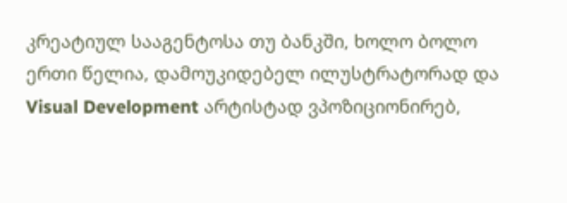კრეატიულ სააგენტოსა თუ ბანკში, ხოლო ბოლო ერთი წელია, დამოუკიდებელ ილუსტრატორად და Visual Development არტისტად ვპოზიციონირებ,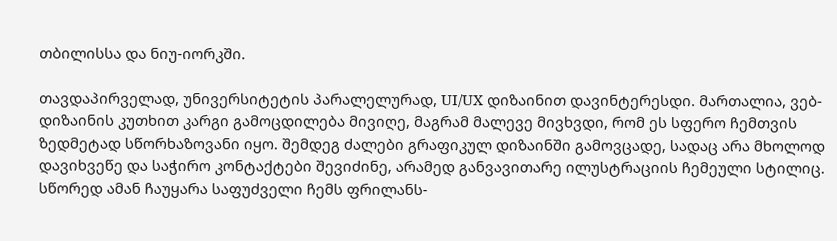თბილისსა და ნიუ-იორკში.

თავდაპირველად, უნივერსიტეტის პარალელურად, UI/UX დიზაინით დავინტერესდი. მართალია, ვებ-დიზაინის კუთხით კარგი გამოცდილება მივიღე, მაგრამ მალევე მივხვდი, რომ ეს სფერო ჩემთვის ზედმეტად სწორხაზოვანი იყო. შემდეგ ძალები გრაფიკულ დიზაინში გამოვცადე, სადაც არა მხოლოდ დავიხვეწე და საჭირო კონტაქტები შევიძინე, არამედ განვავითარე ილუსტრაციის ჩემეული სტილიც. სწორედ ამან ჩაუყარა საფუძველი ჩემს ფრილანს-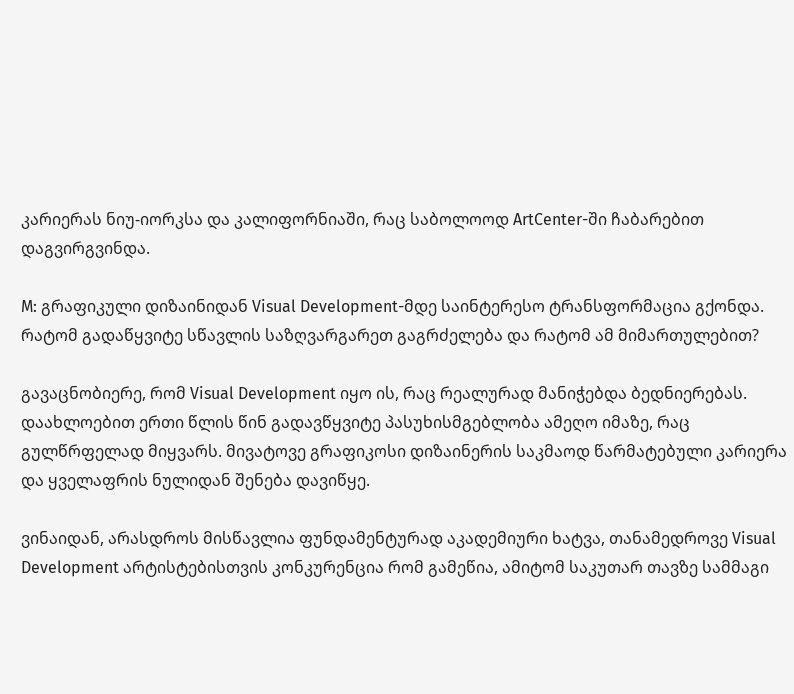კარიერას ნიუ-იორკსა და კალიფორნიაში, რაც საბოლოოდ ArtCenter-ში ჩაბარებით დაგვირგვინდა.

M: გრაფიკული დიზაინიდან Visual Development-მდე საინტერესო ტრანსფორმაცია გქონდა. რატომ გადაწყვიტე სწავლის საზღვარგარეთ გაგრძელება და რატომ ამ მიმართულებით?

გავაცნობიერე, რომ Visual Development იყო ის, რაც რეალურად მანიჭებდა ბედნიერებას. დაახლოებით ერთი წლის წინ გადავწყვიტე პასუხისმგებლობა ამეღო იმაზე, რაც გულწრფელად მიყვარს. მივატოვე გრაფიკოსი დიზაინერის საკმაოდ წარმატებული კარიერა და ყველაფრის ნულიდან შენება დავიწყე.

ვინაიდან, არასდროს მისწავლია ფუნდამენტურად აკადემიური ხატვა, თანამედროვე Visual Development არტისტებისთვის კონკურენცია რომ გამეწია, ამიტომ საკუთარ თავზე სამმაგი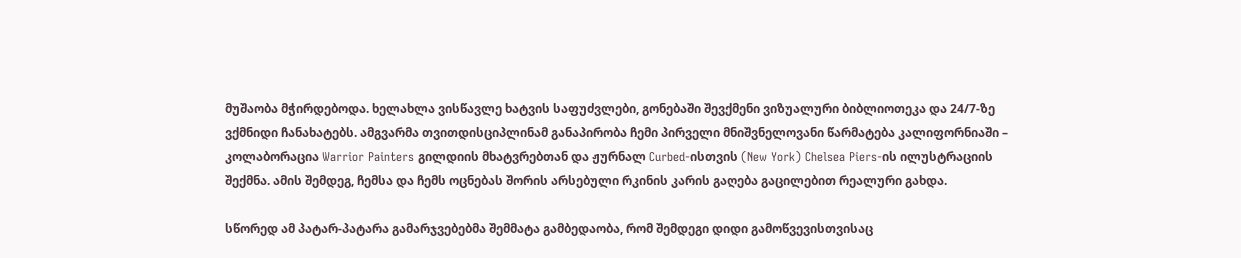მუშაობა მჭირდებოდა. ხელახლა ვისწავლე ხატვის საფუძვლები, გონებაში შევქმენი ვიზუალური ბიბლიოთეკა და 24/7-ზე ვქმნიდი ჩანახატებს. ამგვარმა თვითდისციპლინამ განაპირობა ჩემი პირველი მნიშვნელოვანი წარმატება კალიფორნიაში – კოლაბორაცია Warrior Painters გილდიის მხატვრებთან და ჟურნალ Curbed-ისთვის (New York) Chelsea Piers-ის ილუსტრაციის შექმნა. ამის შემდეგ, ჩემსა და ჩემს ოცნებას შორის არსებული რკინის კარის გაღება გაცილებით რეალური გახდა.

სწორედ ამ პატარ-პატარა გამარჯვებებმა შემმატა გამბედაობა, რომ შემდეგი დიდი გამოწვევისთვისაც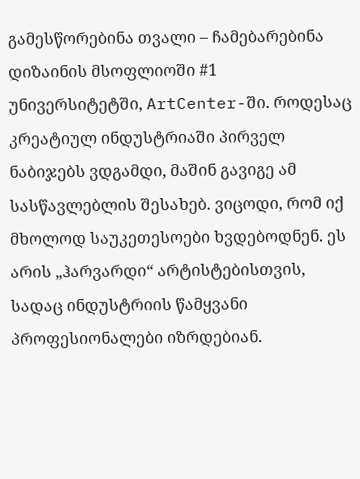გამესწორებინა თვალი – ჩამებარებინა დიზაინის მსოფლიოში #1 უნივერსიტეტში, ArtCenter-ში. როდესაც კრეატიულ ინდუსტრიაში პირველ ნაბიჯებს ვდგამდი, მაშინ გავიგე ამ სასწავლებლის შესახებ. ვიცოდი, რომ იქ მხოლოდ საუკეთესოები ხვდებოდნენ. ეს არის „ჰარვარდი“ არტისტებისთვის, სადაც ინდუსტრიის წამყვანი პროფესიონალები იზრდებიან.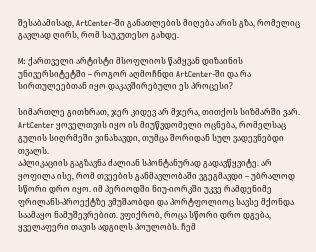შესაბამისად, ArtCenter-ში განათლების მიღება არის გზა, რომელიც გავლად ღირს, რომ საუკუთესო გახდე.

M: ქართველი არტისტი მსოფლიოს წამყვან დიზაინის უნივერსიტეტში – როგორ აღმოჩნდი ArtCenter-ში და რა სირთულეებთან იყო დაკავშირებული ეს პროცესი?

სიმართლე გითხრათ, ჯერ კიდევ არ მჯერა, თითქოს სიზმარში ვარ. ArtCenter ყოველთვის იყო ის მიუწვდომელი ოცნება, რომელსაც გულის სიღრმეში ვინახავდი, თუმცა შორიდან სულ ვადევნებდი თვალს.
აპლიკაციის გაგზავნა ძალიან სპონტანურად გადავწყვიტე. არ ყოფილა ისე, რომ თვეების განმავლობაში ვგეგმავდი – უბრალოდ სწორი დრო იყო. იმ პერიოდში ნიუ-იორკში უკვე რამდენიმე ფრილანს-პროექტზე ვმუშაობდი და პორტფოლიოც სავსე მქონდა საამაყო ნამუშევრებით. ვფიქრობ, როცა სწორი დრო დგება, ყველაფერი თავის ადგილს პოულობს. ჩემ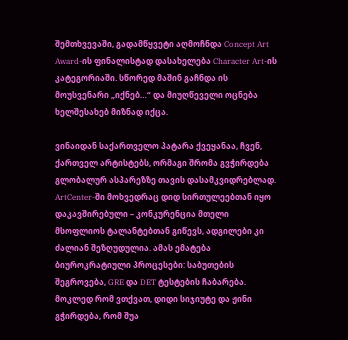შემთხვევაში, გადამწყვეტი აღმოჩნდა Concept Art Award-ის ფინალისტად დასახელება Character Art-ის კატეგორიაში. სწორედ მაშინ გაჩნდა ის მოუსვენარი „იქნებ…“ და მიუღწეველი ოცნება ხელშესახებ მიზნად იქცა.

ვინაიდან საქართველო პატარა ქვეყანაა, ჩვენ, ქართველ არტისტებს, ორმაგი შრომა გვჭირდება გლობალურ ასპარეზზე თავის დასამკვიდრებლად. ArtCenter-ში მოხვედრაც დიდ სირთულეებთან იყო დაკავშირებული – კონკურენცია მთელი მსოფლიოს ტალანტებთან გიწევს, ადგილები კი ძალიან შეზღუდულია. ამას ემატება ბიუროკრატიული პროცესები: საბუთების შეგროვება, GRE და DET ტესტების ჩაბარება. მოკლედ რომ ვთქვათ, დიდი სიჯიუტე და ჟინი გჭირდება, რომ შუა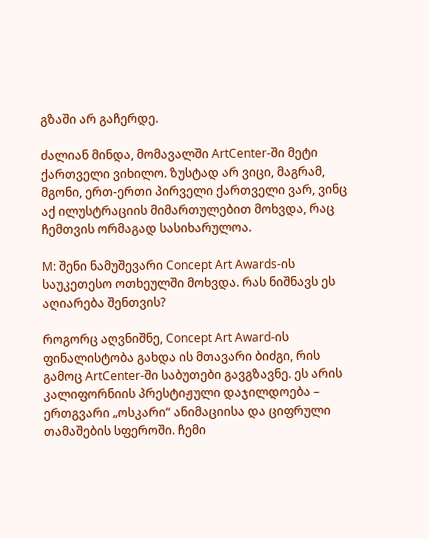გზაში არ გაჩერდე.

ძალიან მინდა, მომავალში ArtCenter-ში მეტი ქართველი ვიხილო. ზუსტად არ ვიცი, მაგრამ, მგონი, ერთ-ერთი პირველი ქართველი ვარ, ვინც აქ ილუსტრაციის მიმართულებით მოხვდა, რაც ჩემთვის ორმაგად სასიხარულოა.

M: შენი ნამუშევარი Concept Art Awards-ის საუკეთესო ოთხეულში მოხვდა. რას ნიშნავს ეს აღიარება შენთვის?

როგორც აღვნიშნე, Concept Art Award-ის ფინალისტობა გახდა ის მთავარი ბიძგი, რის გამოც ArtCenter-ში საბუთები გავგზავნე. ეს არის კალიფორნიის პრესტიჟული დაჯილდოება – ერთგვარი „ოსკარი“ ანიმაციისა და ციფრული თამაშების სფეროში. ჩემი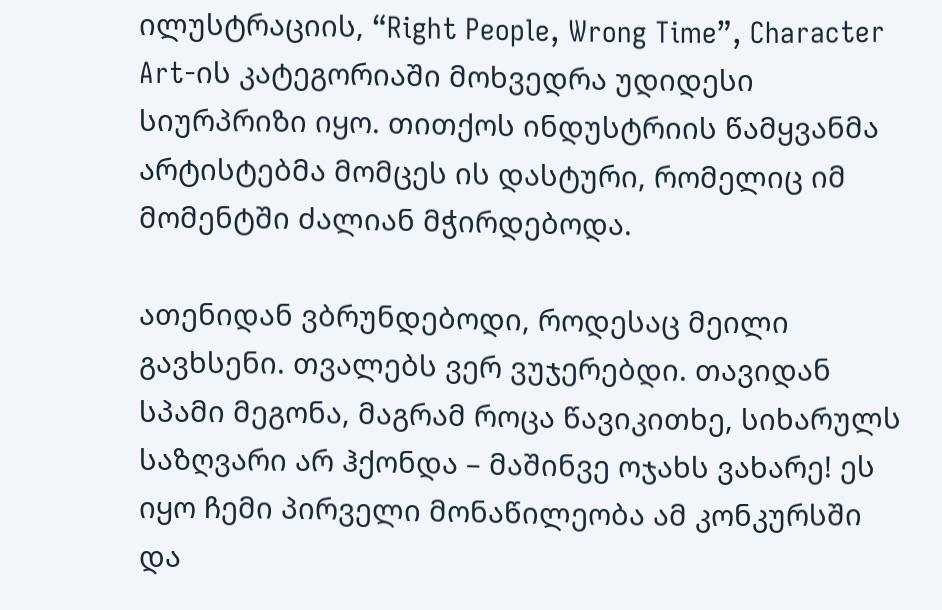ილუსტრაციის, “Right People, Wrong Time”, Character Art-ის კატეგორიაში მოხვედრა უდიდესი სიურპრიზი იყო. თითქოს ინდუსტრიის წამყვანმა არტისტებმა მომცეს ის დასტური, რომელიც იმ მომენტში ძალიან მჭირდებოდა.

ათენიდან ვბრუნდებოდი, როდესაც მეილი გავხსენი. თვალებს ვერ ვუჯერებდი. თავიდან სპამი მეგონა, მაგრამ როცა წავიკითხე, სიხარულს საზღვარი არ ჰქონდა – მაშინვე ოჯახს ვახარე! ეს იყო ჩემი პირველი მონაწილეობა ამ კონკურსში და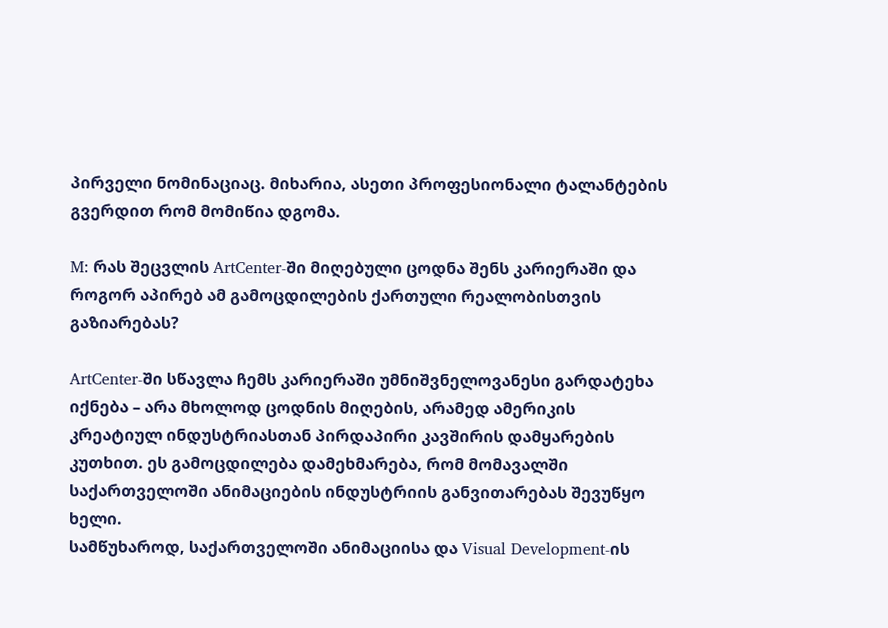პირველი ნომინაციაც. მიხარია, ასეთი პროფესიონალი ტალანტების გვერდით რომ მომიწია დგომა.

M: რას შეცვლის ArtCenter-ში მიღებული ცოდნა შენს კარიერაში და როგორ აპირებ ამ გამოცდილების ქართული რეალობისთვის გაზიარებას?

ArtCenter-ში სწავლა ჩემს კარიერაში უმნიშვნელოვანესი გარდატეხა იქნება – არა მხოლოდ ცოდნის მიღების, არამედ ამერიკის კრეატიულ ინდუსტრიასთან პირდაპირი კავშირის დამყარების კუთხით. ეს გამოცდილება დამეხმარება, რომ მომავალში საქართველოში ანიმაციების ინდუსტრიის განვითარებას შევუწყო ხელი.
სამწუხაროდ, საქართველოში ანიმაციისა და Visual Development-ის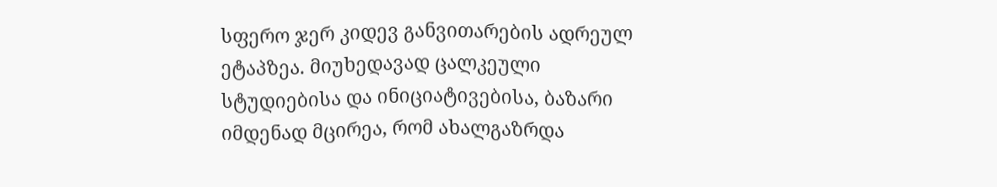სფერო ჯერ კიდევ განვითარების ადრეულ ეტაპზეა. მიუხედავად ცალკეული სტუდიებისა და ინიციატივებისა, ბაზარი იმდენად მცირეა, რომ ახალგაზრდა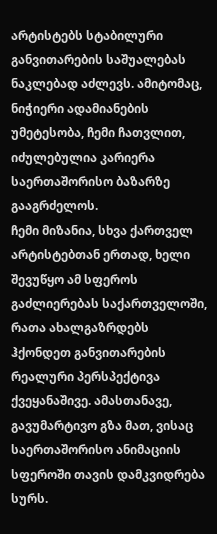არტისტებს სტაბილური განვითარების საშუალებას ნაკლებად აძლევს. ამიტომაც, ნიჭიერი ადამიანების უმეტესობა, ჩემი ჩათვლით, იძულებულია კარიერა საერთაშორისო ბაზარზე გააგრძელოს.
ჩემი მიზანია, სხვა ქართველ არტისტებთან ერთად, ხელი შევუწყო ამ სფეროს გაძლიერებას საქართველოში, რათა ახალგაზრდებს ჰქონდეთ განვითარების რეალური პერსპექტივა ქვეყანაშივე. ამასთანავე, გავუმარტივო გზა მათ, ვისაც საერთაშორისო ანიმაციის სფეროში თავის დამკვიდრება სურს.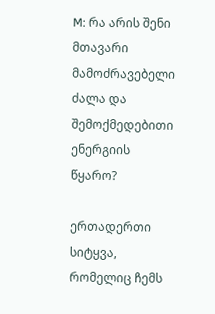M: რა არის შენი მთავარი მამოძრავებელი ძალა და შემოქმედებითი ენერგიის წყარო?

ერთადერთი სიტყვა, რომელიც ჩემს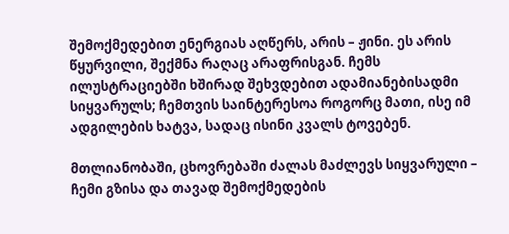შემოქმედებით ენერგიას აღწერს, არის – ჟინი. ეს არის წყურვილი, შექმნა რაღაც არაფრისგან. ჩემს ილუსტრაციებში ხშირად შეხვდებით ადამიანებისადმი სიყვარულს; ჩემთვის საინტერესოა როგორც მათი, ისე იმ ადგილების ხატვა, სადაც ისინი კვალს ტოვებენ.

მთლიანობაში, ცხოვრებაში ძალას მაძლევს სიყვარული – ჩემი გზისა და თავად შემოქმედების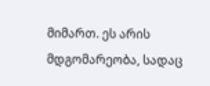მიმართ. ეს არის მდგომარეობა, სადაც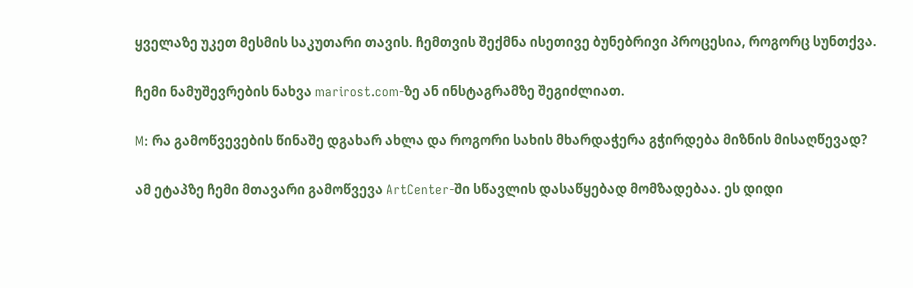ყველაზე უკეთ მესმის საკუთარი თავის. ჩემთვის შექმნა ისეთივე ბუნებრივი პროცესია, როგორც სუნთქვა.

ჩემი ნამუშევრების ნახვა marirost.com-ზე ან ინსტაგრამზე შეგიძლიათ.

M: რა გამოწვევების წინაშე დგახარ ახლა და როგორი სახის მხარდაჭერა გჭირდება მიზნის მისაღწევად?

ამ ეტაპზე ჩემი მთავარი გამოწვევა ArtCenter-ში სწავლის დასაწყებად მომზადებაა. ეს დიდი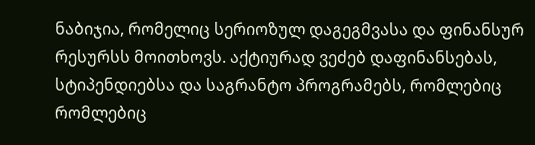ნაბიჯია, რომელიც სერიოზულ დაგეგმვასა და ფინანსურ რესურსს მოითხოვს. აქტიურად ვეძებ დაფინანსებას, სტიპენდიებსა და საგრანტო პროგრამებს, რომლებიც რომლებიც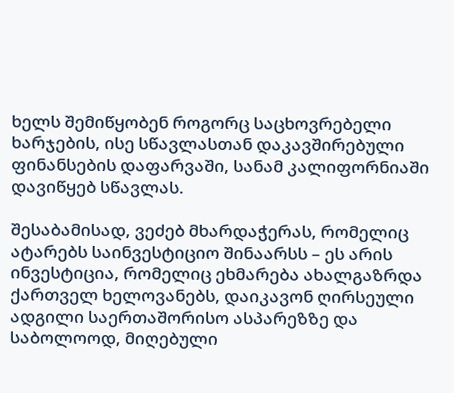ხელს შემიწყობენ როგორც საცხოვრებელი ხარჯების, ისე სწავლასთან დაკავშირებული ფინანსების დაფარვაში, სანამ კალიფორნიაში დავიწყებ სწავლას.

შესაბამისად, ვეძებ მხარდაჭერას, რომელიც ატარებს საინვესტიციო შინაარსს – ეს არის ინვესტიცია, რომელიც ეხმარება ახალგაზრდა ქართველ ხელოვანებს, დაიკავონ ღირსეული ადგილი საერთაშორისო ასპარეზზე და საბოლოოდ, მიღებული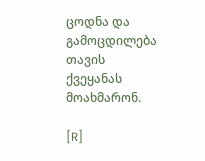ცოდნა და გამოცდილება თავის ქვეყანას მოახმარონ.

[R]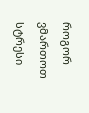როგორ ვმართოთ სტრესი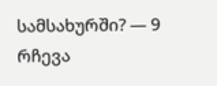სამსახურში? — 9 რჩევა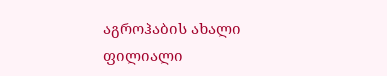აგროჰაბის ახალი ფილიალი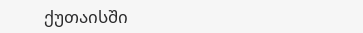ქუთაისში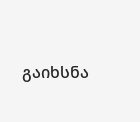გაიხსნა